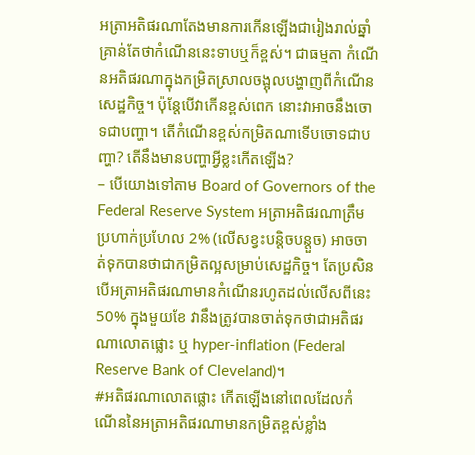អត្រាអតិផរណាតែងមានការកើនឡើងជារៀងរាល់ឆ្នាំ គ្រាន់តែថាកំណើននេះទាបឬក៏ខ្ពស់។ ជាធម្មតា កំណើនអតិផរណាក្នុងកម្រិតស្រាលចង្អុលបង្ហាញពីកំណើនសេដ្ឋកិច្ច។ ប៉ុន្តែបើវាកើនខ្ពស់ពេក នោះវាអាចនឹងចោទជាបញ្ហា។ តើកំណើនខ្ពស់កម្រិតណាទើបចោទជាបញ្ហា? តើនឹងមានបញ្ហាអ្វីខ្លះកើតឡើង?
– បើយោងទៅតាម Board of Governors of the Federal Reserve System អត្រាអតិផរណាត្រឹមប្រហាក់ប្រហែល 2% (លើសខ្វះបន្តិចបន្តួច) អាចចាត់ទុកបានថាជាកម្រិតល្អសម្រាប់សេដ្ឋកិច្ច។ តែប្រសិនបើអត្រាអតិផរណាមានកំណើនរហូតដល់លើសពីនេះ 50% ក្នុងមួយខែ វានឹងត្រូវបានចាត់ទុកថាជាអតិផរណាលោតផ្លោះ ឬ hyper-inflation (Federal Reserve Bank of Cleveland)។
#អតិផរណាលោតផ្លោះ កើតឡើងនៅពេលដែលកំណើននៃអត្រាអតិផរណាមានកម្រិតខ្ពស់ខ្លាំង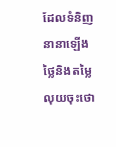ដែលទំនិញនានាឡើងថ្លៃនិងតម្លៃលុយចុះថោ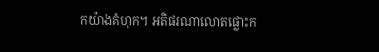កយ៉ាងគំហុក។ អតិផរណាលោតផ្លោះក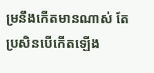ម្រនឹងកើតមានណាស់ តែប្រសិនបើកើតឡើង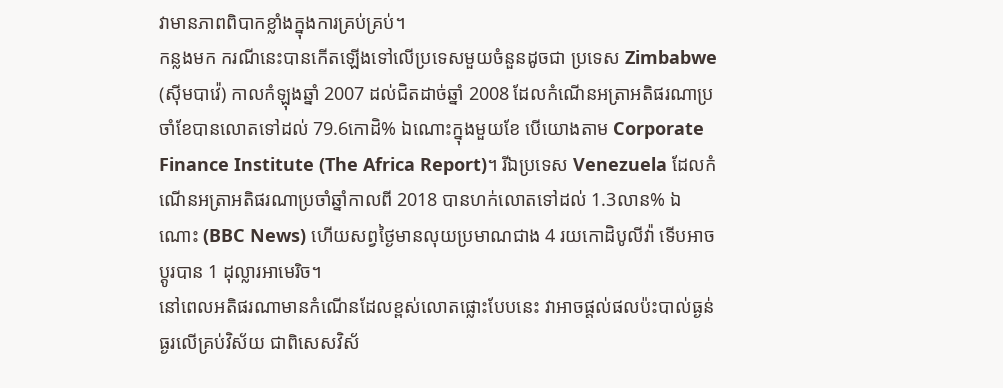វាមានភាពពិបាកខ្លាំងក្នុងការគ្រប់គ្រប់។
កន្លងមក ករណីនេះបានកើតឡើងទៅលើប្រទេសមួយចំនួនដូចជា ប្រទេស Zimbabwe (ស៊ីមបាវ៉េ) កាលកំឡុងឆ្នាំ 2007 ដល់ជិតដាច់ឆ្នាំ 2008 ដែលកំណើនអត្រាអតិផរណាប្រចាំខែបានលោតទៅដល់ 79.6កោដិ% ឯណោះក្នុងមួយខែ បើយោងតាម Corporate Finance Institute (The Africa Report)។ រីឯប្រទេស Venezuela ដែលកំណើនអត្រាអតិផរណាប្រចាំឆ្នាំកាលពី 2018 បានហក់លោតទៅដល់ 1.3លាន% ឯណោះ (BBC News) ហើយសព្វថ្ងៃមានលុយប្រមាណជាង 4 រយកោដិបូលីវ៉ា ទើបអាចប្ដូរបាន 1 ដុល្លារអាមេរិច។
នៅពេលអតិផរណាមានកំណើនដែលខ្ពស់លោតផ្លោះបែបនេះ វាអាចផ្តល់ផលប៉ះបាល់ធ្ងន់ធ្ងរលើគ្រប់វិស័យ ជាពិសេសវិស័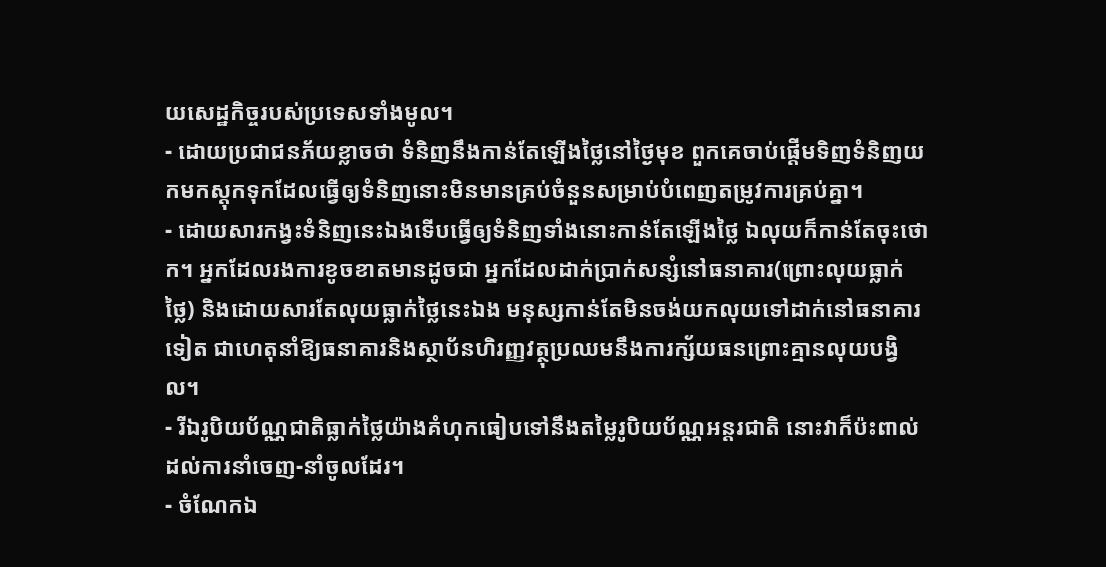យសេដ្ឋកិច្ចរបស់ប្រទេសទាំងមូល។
- ដោយប្រជាជនភ័យខ្លាចថា ទំនិញនឹងកាន់តែឡើងថ្លៃនៅថ្ងៃមុខ ពួកគេចាប់ផ្តើមទិញទំនិញយកមកស្តុកទុកដែលធ្វើឲ្យទំនិញនោះមិនមានគ្រប់ចំនួនសម្រាប់បំពេញតម្រូវការគ្រប់គ្នា។
- ដោយសារកង្វះទំនិញនេះឯងទើបធ្វើឲ្យទំនិញទាំងនោះកាន់តែឡើងថ្លៃ ឯលុយក៏កាន់តែចុះថោក។ អ្នកដែលរងការខូចខាតមានដូចជា អ្នកដែលដាក់ប្រាក់សន្សំនៅធនាគារ(ព្រោះលុយធ្លាក់ថ្លៃ) និងដោយសារតែលុយធ្លាក់ថ្លៃនេះឯង មនុស្សកាន់តែមិនចង់យកលុយទៅដាក់នៅធនាគារទៀត ជាហេតុនាំឱ្យធនាគារនិងស្ថាប័នហិរញ្ញវត្ថុប្រឈមនឹងការក្ស័យធនព្រោះគ្មានលុយបង្វិល។
- រីឯរូបិយប័ណ្ណជាតិធ្លាក់ថ្លៃយ៉ាងគំហុកធៀបទៅនឹងតម្លៃរូបិយប័ណ្ណអន្តរជាតិ នោះវាក៏ប៉ះពាល់ដល់ការនាំចេញ-នាំចូលដែរ។
- ចំណែកឯ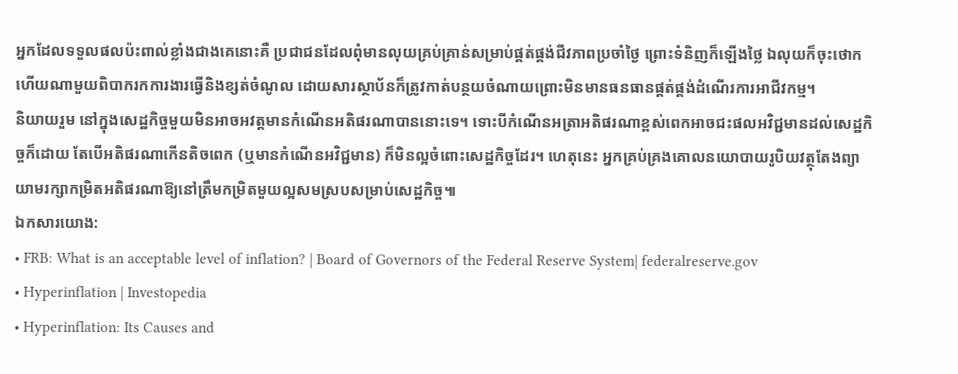អ្នកដែលទទួលផលប៉ះពាល់ខ្លាំងជាងគេនោះគឺ ប្រជាជនដែលពុំមានលុយគ្រប់គ្រាន់សម្រាប់ផ្គត់ផ្គង់ជីវភាពប្រចាំថ្ងៃ ព្រោះទំនិញក៏ឡើងថ្លៃ ឯលុយក៏ចុះថោក ហើយណាមួយពិបាករកការងារធ្វើនិងខ្សត់ចំណូល ដោយសារស្ថាប័នក៏ត្រូវកាត់បន្ថយចំណាយព្រោះមិនមានធនធានផ្គត់ផ្គង់ដំណើរការអាជីវកម្ម។
និយាយរួម នៅក្នុងសេដ្ឋកិច្ចមួយមិនអាចអវត្តមានកំណើនអតិផរណាបាននោះទេ។ ទោះបីកំណើនអត្រាអតិផរណាខ្ពស់ពេកអាចជះផលអវិជ្ជមានដល់សេដ្ឋកិច្ចក៏ដោយ តែបើអតិផរណាកើនតិចពេក (ឬមានកំណើនអវិជ្ជមាន) ក៏មិនល្អចំពោះសេដ្ឋកិច្ចដែរ។ ហេតុនេះ អ្នកគ្រប់គ្រងគោលនយោបាយរូបិយវត្ថុតែងព្យាយាមរក្សាកម្រិតអតិផរណាឱ្យនៅត្រឹមកម្រិតមួយល្អសមស្របសម្រាប់សេដ្ឋកិច្ច៕
ឯកសារយោង:
• FRB: What is an acceptable level of inflation? | Board of Governors of the Federal Reserve System| federalreserve.gov
• Hyperinflation | Investopedia
• Hyperinflation: Its Causes and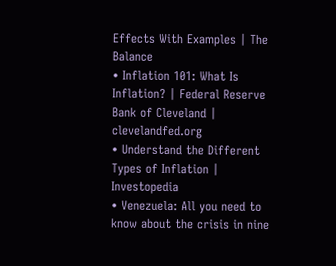Effects With Examples | The Balance
• Inflation 101: What Is Inflation? | Federal Reserve Bank of Cleveland | clevelandfed.org
• Understand the Different Types of Inflation | Investopedia
• Venezuela: All you need to know about the crisis in nine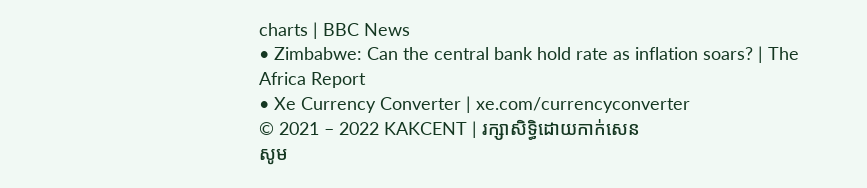charts | BBC News
• Zimbabwe: Can the central bank hold rate as inflation soars? | The Africa Report
• Xe Currency Converter | xe.com/currencyconverter
© 2021 – 2022 KAKCENT | រក្សាសិទ្ធិដោយកាក់សេន
សូម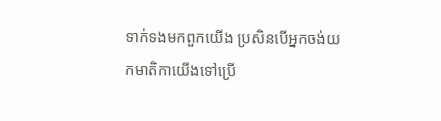ទាក់ទងមកពួកយើង ប្រសិនបើអ្នកចង់យកមាតិកាយើងទៅប្រើ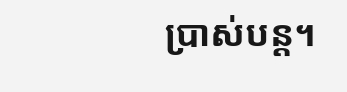ប្រាស់បន្ត។